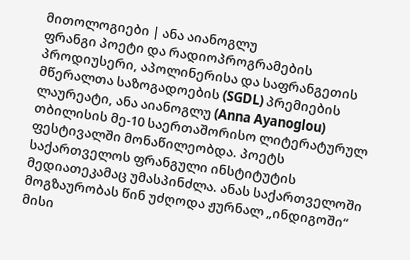მითოლოგიები | ანა აიანოგლუ
ფრანგი პოეტი და რადიოპროგრამების პროდიუსერი, აპოლინერისა და საფრანგეთის მწერალთა საზოგადოების (SGDL) პრემიების ლაურეატი, ანა აიანოგლუ (Anna Ayanoglou) თბილისის მე-10 საერთაშორისო ლიტერატურულ ფესტივალში მონაწილეობდა. პოეტს საქართველოს ფრანგული ინსტიტუტის მედიათეკამაც უმასპინძლა. ანას საქართველოში მოგზაურობას წინ უძღოდა ჟურნალ „ინდიგოში“ მისი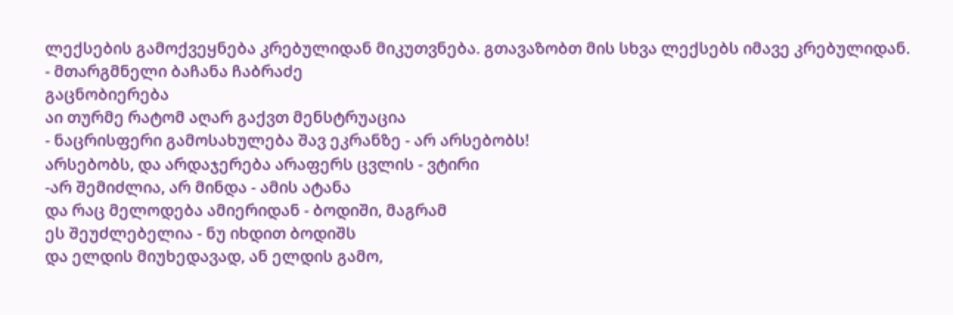ლექსების გამოქვეყნება კრებულიდან მიკუთვნება. გთავაზობთ მის სხვა ლექსებს იმავე კრებულიდან.
- მთარგმნელი ბაჩანა ჩაბრაძე
გაცნობიერება
აი თურმე რატომ აღარ გაქვთ მენსტრუაცია
- ნაცრისფერი გამოსახულება შავ ეკრანზე - არ არსებობს!
არსებობს, და არდაჯერება არაფერს ცვლის - ვტირი
-არ შემიძლია, არ მინდა - ამის ატანა
და რაც მელოდება ამიერიდან - ბოდიში, მაგრამ
ეს შეუძლებელია - ნუ იხდით ბოდიშს
და ელდის მიუხედავად, ან ელდის გამო,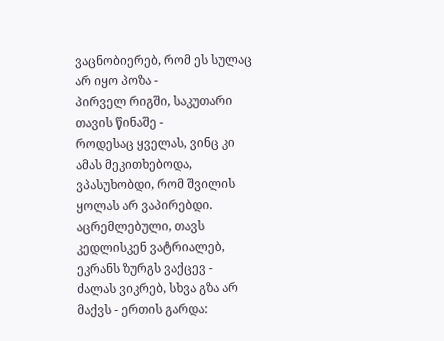ვაცნობიერებ, რომ ეს სულაც არ იყო პოზა -
პირველ რიგში, საკუთარი თავის წინაშე -
როდესაც ყველას, ვინც კი ამას მეკითხებოდა,
ვპასუხობდი, რომ შვილის ყოლას არ ვაპირებდი.
აცრემლებული, თავს კედლისკენ ვატრიალებ, ეკრანს ზურგს ვაქცევ -
ძალას ვიკრებ, სხვა გზა არ მაქვს - ერთის გარდა: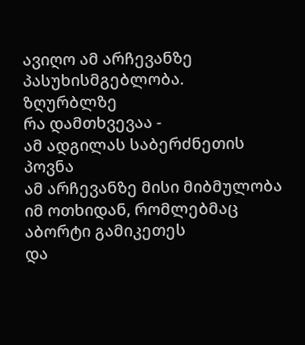ავიღო ამ არჩევანზე პასუხისმგებლობა.
ზღურბლზე
რა დამთხვევაა -
ამ ადგილას საბერძნეთის პოვნა
ამ არჩევანზე მისი მიბმულობა
იმ ოთხიდან, რომლებმაც აბორტი გამიკეთეს
და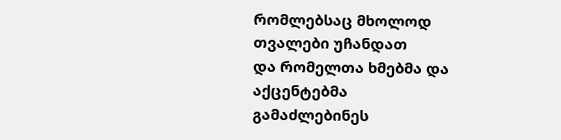რომლებსაც მხოლოდ თვალები უჩანდათ
და რომელთა ხმებმა და აქცენტებმა
გამაძლებინეს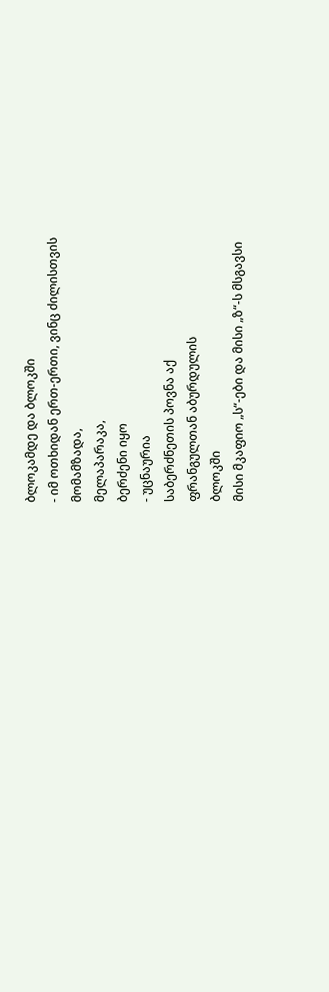ბლოკამდე და ბლოკში
- იმ ოთხიდან ერთ-ერთი, ვინც ძილისთვის
მომამზადა,
მელაპარაკა,
ბერძენი იყო
- უცნაურია
საბერძნეთის პოვნა აქ
ფრანგულთან აბურდულის
ბლოკში
მისი მკაფიო „ს“-ები და მისი „ზ“-ს მსგავსი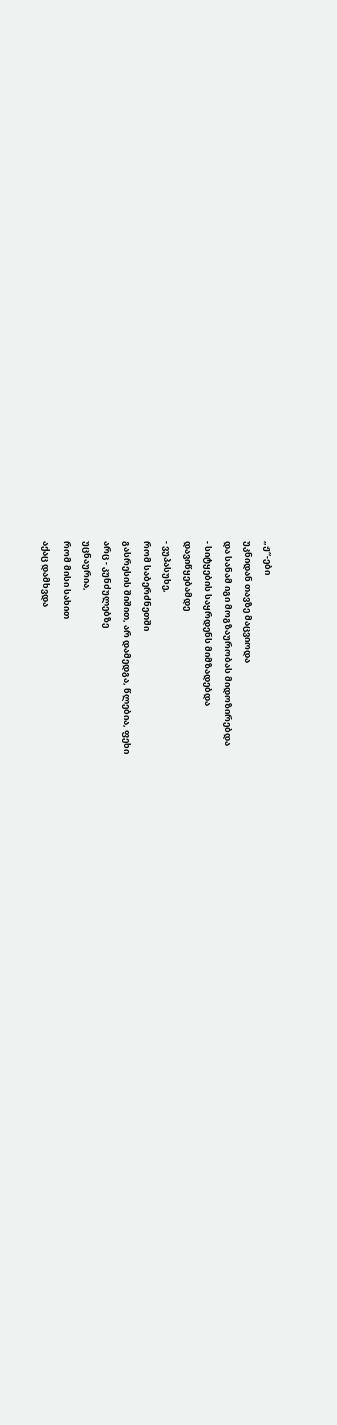„ჟ“-ები
უკნიდან თავზე მაცვიოდა
და სანამ იგი მოგზაურობას მიდოზირებდა
- სიტყების საყრდენს მიმზადებდა
დავიწყებამდე
- ვუპასუხე,
რომ საბერძნეთში
გასრესის შიშით, არ დამედგა, წლებია, ფეხი
არც - კუნძულებზე
უცნაურია,
რომ მისი სახით
აქაც დამხვდა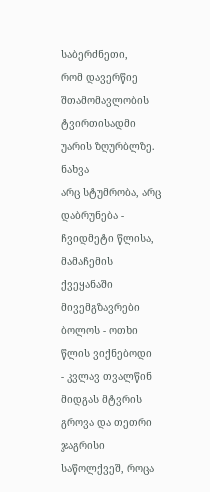საბერძნეთი,
რომ დავერწიე
შთამომავლობის ტვირთისადმი
უარის ზღურბლზე.
ნახვა
არც სტუმრობა, არც დაბრუნება -
ჩვიდმეტი წლისა, მამაჩემის ქვეყანაში მივემგზავრები
ბოლოს - ოთხი წლის ვიქნებოდი
- კვლავ თვალწინ მიდგას მტვრის გროვა და თეთრი ჯაგრისი
საწოლქვეშ, როცა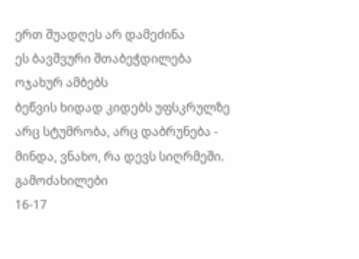ერთ შუადღეს არ დამეძინა
ეს ბავშვური შთაბეჭდილება
ოჯახურ ამბებს
ბეწვის ხიდად კიდებს უფსკრულზე
არც სტუმრობა, არც დაბრუნება -
მინდა, ვნახო, რა დევს სიღრმეში.
გამოძახილები
16-17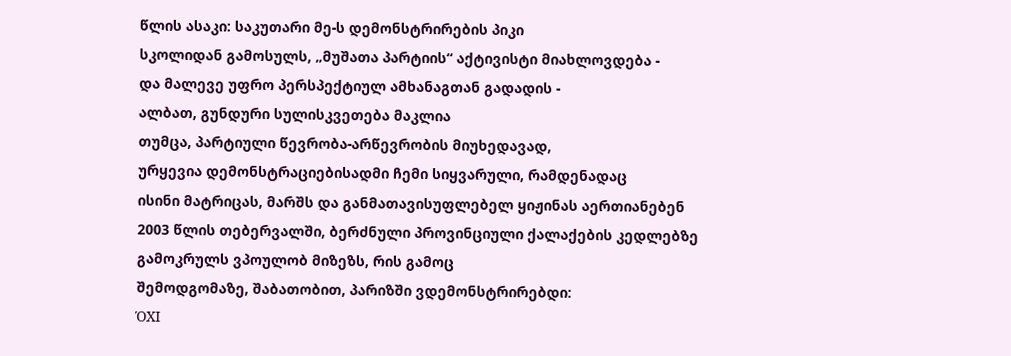წლის ასაკი: საკუთარი მე-ს დემონსტრირების პიკი
სკოლიდან გამოსულს, „მუშათა პარტიის“ აქტივისტი მიახლოვდება -
და მალევე უფრო პერსპექტიულ ამხანაგთან გადადის -
ალბათ, გუნდური სულისკვეთება მაკლია
თუმცა, პარტიული წევრობა-არწევრობის მიუხედავად,
ურყევია დემონსტრაციებისადმი ჩემი სიყვარული, რამდენადაც
ისინი მატრიცას, მარშს და განმათავისუფლებელ ყიჟინას აერთიანებენ
2003 წლის თებერვალში, ბერძნული პროვინციული ქალაქების კედლებზე
გამოკრულს ვპოულობ მიზეზს, რის გამოც
შემოდგომაზე, შაბათობით, პარიზში ვდემონსტრირებდი:
ΌΧΙ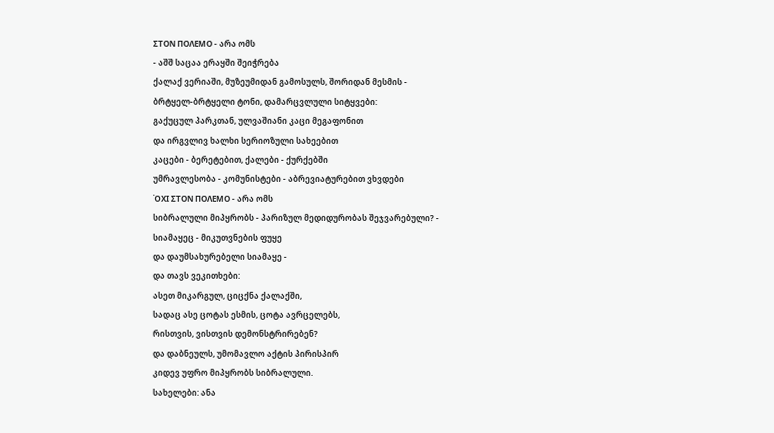ΣΤΟΝ ΠΟΛΕΜΟ - არა ომს
- აშშ საცაა ერაყში შეიჭრება
ქალაქ ვერიაში, მუზეუმიდან გამოსულს, შორიდან მესმის -
ბრტყელ-ბრტყელი ტონი, დამარცვლული სიტყვები:
გაქუცულ პარკთან, ულვაშიანი კაცი მეგაფონით
და ირგვლივ ხალხი სერიოზული სახეებით
კაცები - ბერეტებით, ქალები - ქურქებში
უმრავლესობა - კომუნისტები - აბრევიატურებით ვხვდები
ΌΧΙ ΣΤΟΝ ΠΟΛΕΜΟ - არა ომს
სიბრალული მიპყრობს - პარიზულ მედიდურობას შეჯვარებული? -
სიამაყეც - მიკუთვნების ფუყე
და დაუმსახურებელი სიამაყე -
და თავს ვეკითხები:
ასეთ მიკარგულ, ციცქნა ქალაქში,
სადაც ასე ცოტას ესმის, ცოტა ავრცელებს,
რისთვის, ვისთვის დემონსტრირებენ?
და დაბნეულს, უმომავლო აქტის პირისპირ
კიდევ უფრო მიპყრობს სიბრალული.
სახელები: ანა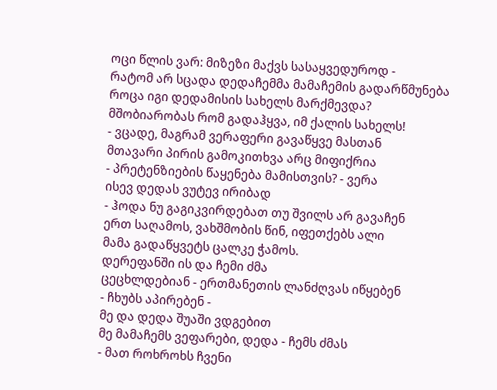ოცი წლის ვარ: მიზეზი მაქვს სასაყვედუროდ -
რატომ არ სცადა დედაჩემმა მამაჩემის გადარწმუნება
როცა იგი დედამისის სახელს მარქმევდა?
მშობიარობას რომ გადაჰყვა, იმ ქალის სახელს!
- ვცადე, მაგრამ ვერაფერი გავაწყვე მასთან
მთავარი პირის გამოკითხვა არც მიფიქრია
- პრეტენზიების წაყენება მამისთვის? - ვერა
ისევ დედას ვუტევ ირიბად
- ჰოდა ნუ გაგიკვირდებათ თუ შვილს არ გავაჩენ
ერთ საღამოს, ვახშმობის წინ, იფეთქებს ალი
მამა გადაწყვეტს ცალკე ჭამოს.
დერეფანში ის და ჩემი ძმა
ცეცხლდებიან - ერთმანეთის ლანძღვას იწყებენ
- ჩხუბს აპირებენ -
მე და დედა შუაში ვდგებით
მე მამაჩემს ვეფარები, დედა - ჩემს ძმას
- მათ როხროხს ჩვენი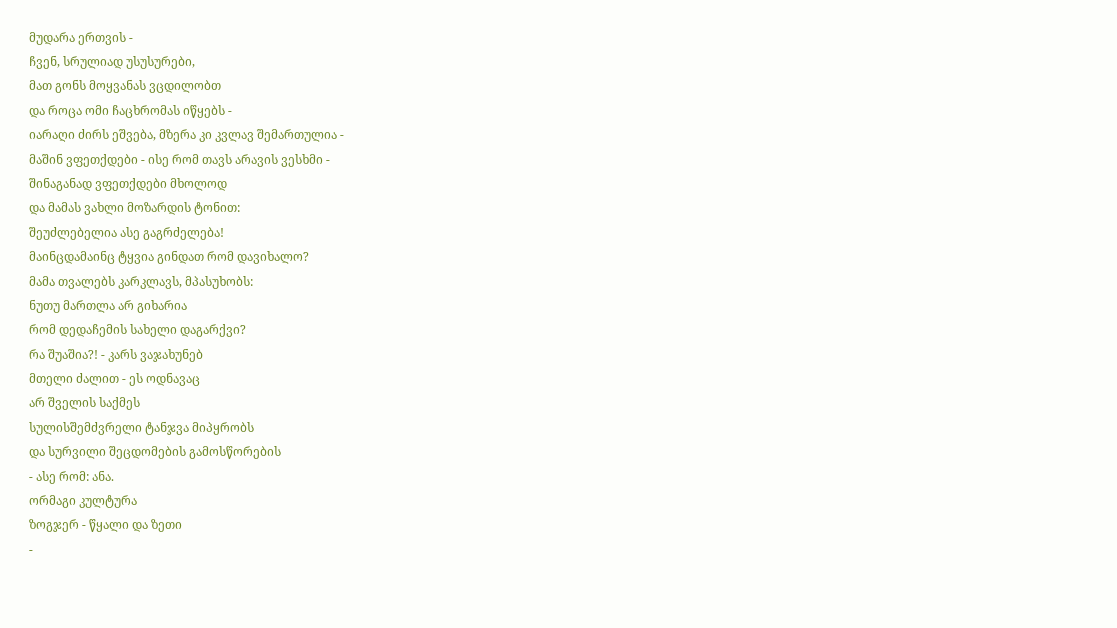მუდარა ერთვის -
ჩვენ, სრულიად უსუსურები,
მათ გონს მოყვანას ვცდილობთ
და როცა ომი ჩაცხრომას იწყებს -
იარაღი ძირს ეშვება, მზერა კი კვლავ შემართულია -
მაშინ ვფეთქდები - ისე რომ თავს არავის ვესხმი -
შინაგანად ვფეთქდები მხოლოდ
და მამას ვახლი მოზარდის ტონით:
შეუძლებელია ასე გაგრძელება!
მაინცდამაინც ტყვია გინდათ რომ დავიხალო?
მამა თვალებს კარკლავს, მპასუხობს:
ნუთუ მართლა არ გიხარია
რომ დედაჩემის სახელი დაგარქვი?
რა შუაშია?! - კარს ვაჯახუნებ
მთელი ძალით - ეს ოდნავაც
არ შველის საქმეს
სულისშემძვრელი ტანჯვა მიპყრობს
და სურვილი შეცდომების გამოსწორების
- ასე რომ: ანა.
ორმაგი კულტურა
ზოგჯერ - წყალი და ზეთი
-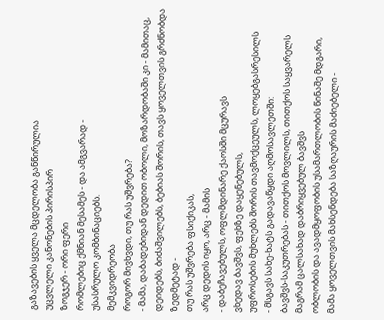გაზავების ყველა მცდელობა განწირულია
უცვლელი კანონების პირისპირ
ზოგჯერ - ორი ფერი
რომლებიც ქმნიან მესამეს - და ამგვარად -
უსასრულო კომბინაციებს.
მემკვიდრეობა
როგორ მივხვდი, თუ რას უშვრება?
- მამა, დაბადებიდან დედით ობოლი, მოზარდობაში კი - მამითაც,
დეიდებს, ბიძაშვილებს, ბებიას შორის, თავს ყოველთვის გრძნობდა
ზედმეტად -
თუ რას უშვრება ფსიქიკას,
არც დედის იყო, არც - მამის
- დაბეჩავებულს, ოფლმდინარე ქაოსში მცურავს
ვხედავ ბავშვს, ფეხზე დაყენებულს,
უფროსების მუხლებს შორის თავმოქცეულს, ლოყებგასრესილს
- მსგავს სახე-ხატს გადავაწყდი აღმოსავლეთში:
ბავშვს-საკუთრებას - თითქოს მოვლილს, თითქოს საყვარელს
მაგრამ ცალსახად დაბრიყვებულ ბავშვს
ობლობის და ავადმყოფობის უსამართლობის წინაშე მდგარი,
მამა ყოველთვის მახსენდება საზღაურის მაძიებელი -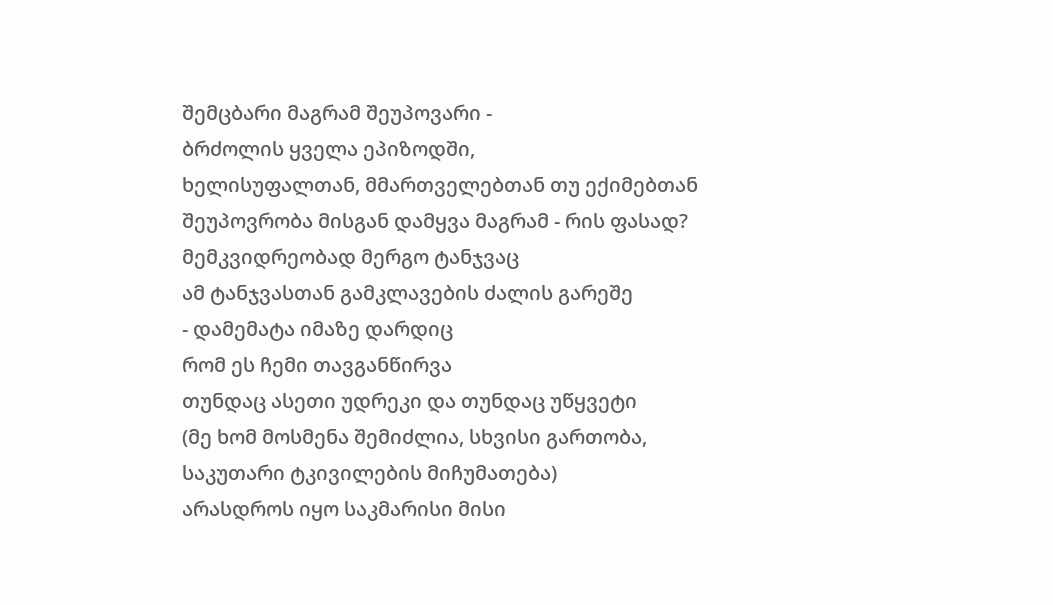შემცბარი მაგრამ შეუპოვარი -
ბრძოლის ყველა ეპიზოდში,
ხელისუფალთან, მმართველებთან თუ ექიმებთან
შეუპოვრობა მისგან დამყვა მაგრამ - რის ფასად?
მემკვიდრეობად მერგო ტანჯვაც
ამ ტანჯვასთან გამკლავების ძალის გარეშე
- დამემატა იმაზე დარდიც
რომ ეს ჩემი თავგანწირვა
თუნდაც ასეთი უდრეკი და თუნდაც უწყვეტი
(მე ხომ მოსმენა შემიძლია, სხვისი გართობა,
საკუთარი ტკივილების მიჩუმათება)
არასდროს იყო საკმარისი მისი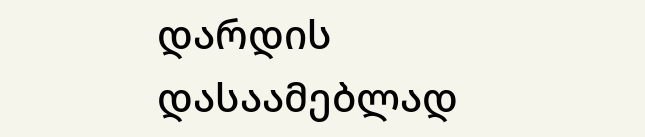დარდის დასაამებლად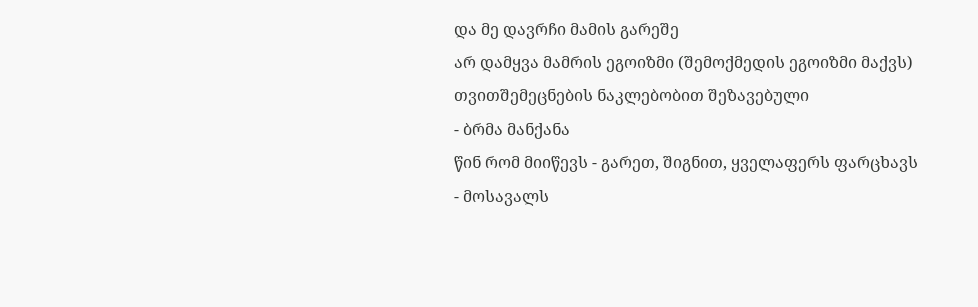და მე დავრჩი მამის გარეშე
არ დამყვა მამრის ეგოიზმი (შემოქმედის ეგოიზმი მაქვს)
თვითშემეცნების ნაკლებობით შეზავებული
- ბრმა მანქანა
წინ რომ მიიწევს - გარეთ, შიგნით, ყველაფერს ფარცხავს
- მოსავალს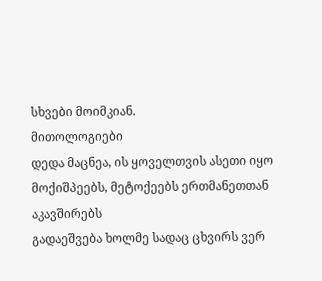სხვები მოიმკიან.
მითოლოგიები
დედა მაცნეა, ის ყოველთვის ასეთი იყო
მოქიშპეებს, მეტოქეებს ერთმანეთთან აკავშირებს
გადაეშვება ხოლმე სადაც ცხვირს ვერ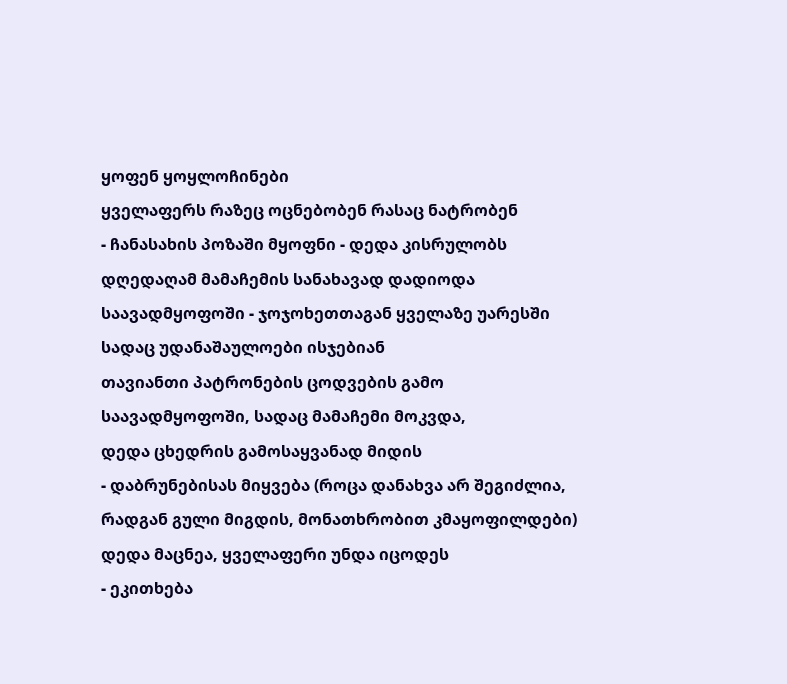ყოფენ ყოყლოჩინები
ყველაფერს რაზეც ოცნებობენ რასაც ნატრობენ
- ჩანასახის პოზაში მყოფნი - დედა კისრულობს
დღედაღამ მამაჩემის სანახავად დადიოდა
საავადმყოფოში - ჯოჯოხეთთაგან ყველაზე უარესში
სადაც უდანაშაულოები ისჯებიან
თავიანთი პატრონების ცოდვების გამო
საავადმყოფოში, სადაც მამაჩემი მოკვდა,
დედა ცხედრის გამოსაყვანად მიდის
- დაბრუნებისას მიყვება (როცა დანახვა არ შეგიძლია,
რადგან გული მიგდის, მონათხრობით კმაყოფილდები)
დედა მაცნეა, ყველაფერი უნდა იცოდეს
- ეკითხება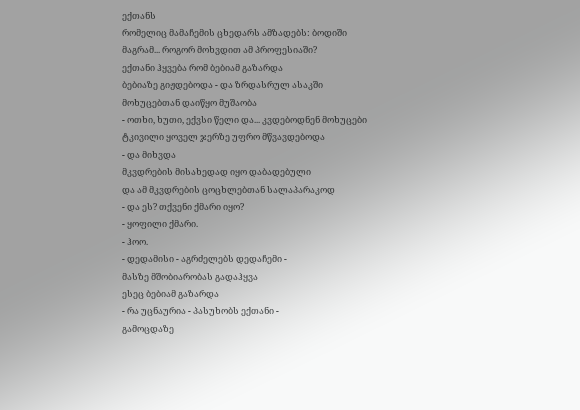ექთანს
რომელიც მამაჩემის ცხედარს ამზადებს: ბოდიში
მაგრამ... როგორ მოხვდით ამ პროფესიაში?
ექთანი ჰყვება რომ ბებიამ გაზარდა
ბებიაზე გიჟდებოდა - და ზრდასრულ ასაკში
მოხუცებთან დაიწყო მუშაობა
- ოთხი, ხუთი, ექვსი წელი და... კვდებოდნენ მოხუცები
ტკივილი ყოველ ჯერზე უფრო მწვავდებოდა
- და მიხვდა
მკვდრების მისახედად იყო დაბადებული
და ამ მკვდრების ცოცხლებთან სალაპარაკოდ
- და ეს? თქვენი ქმარი იყო?
- ყოფილი ქმარი.
- ჰოო.
- დედამისი - აგრძელებს დედაჩემი -
მასზე მშობიარობას გადაჰყვა
ესეც ბებიამ გაზარდა
- რა უცნაურია - პასუხობს ექთანი -
გამოცდაზე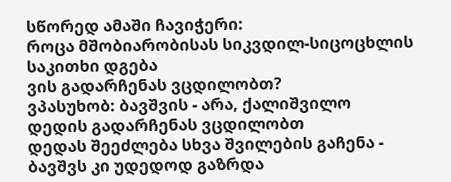სწორედ ამაში ჩავიჭერი:
როცა მშობიარობისას სიკვდილ-სიცოცხლის საკითხი დგება
ვის გადარჩენას ვცდილობთ?
ვპასუხობ: ბავშვის - არა, ქალიშვილო
დედის გადარჩენას ვცდილობთ
დედას შეეძლება სხვა შვილების გაჩენა -
ბავშვს კი უდედოდ გაზრდა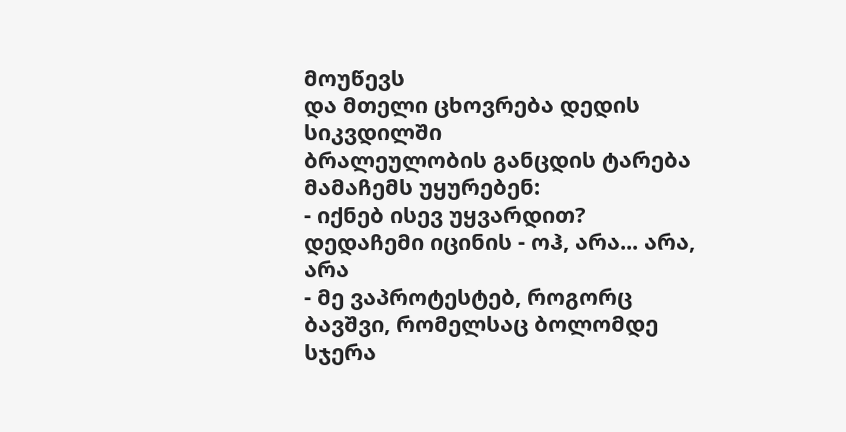მოუწევს
და მთელი ცხოვრება დედის სიკვდილში
ბრალეულობის განცდის ტარება
მამაჩემს უყურებენ:
- იქნებ ისევ უყვარდით?
დედაჩემი იცინის - ოჰ, არა... არა, არა
- მე ვაპროტესტებ, როგორც ბავშვი, რომელსაც ბოლომდე სჯერა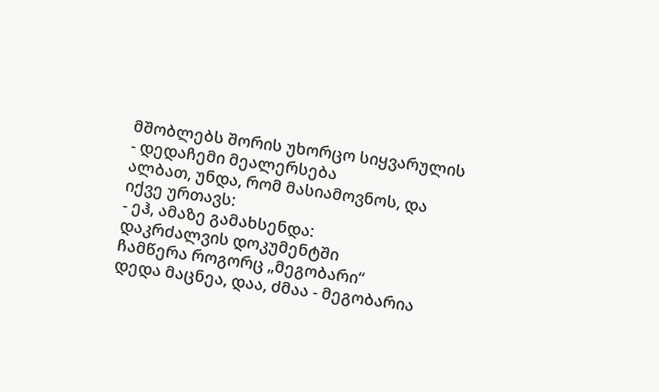მშობლებს შორის უხორცო სიყვარულის
- დედაჩემი მეალერსება
ალბათ, უნდა, რომ მასიამოვნოს, და იქვე ურთავს:
- ეჰ, ამაზე გამახსენდა:
დაკრძალვის დოკუმენტში
ჩამწერა როგორც „მეგობარი“
დედა მაცნეა, დაა, ძმაა - მეგობარია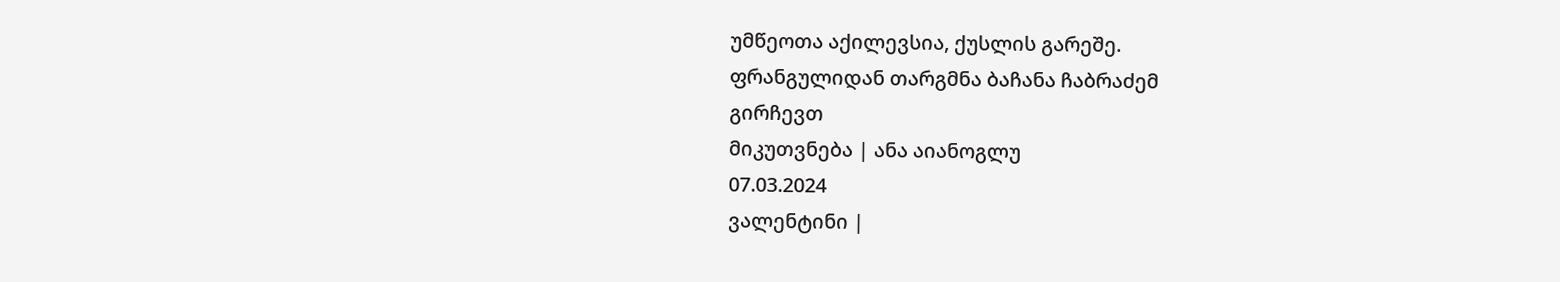უმწეოთა აქილევსია, ქუსლის გარეშე.
ფრანგულიდან თარგმნა ბაჩანა ჩაბრაძემ
გირჩევთ
მიკუთვნება | ანა აიანოგლუ
07.03.2024
ვალენტინი |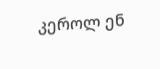კეროლ ენ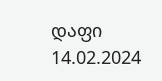დაფი
14.02.2024